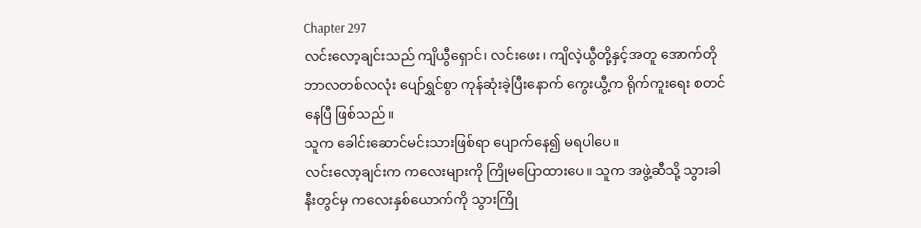Chapter 297
လင်းလော့ချင်းသည် ကျိယွီရှောင်၊ လင်းဖေး၊ ကျိလဲ့ယွီတို့နှင့်အတူ အောက်တိုဘာလတစ်လလုံး ပျော်ရွှင်စွာ ကုန်ဆုံးခဲ့ပြီးနောက် ကွေးယွီ့က ရိုက်ကူးရေး စတင်နေပြီ ဖြစ်သည်။
သူက ခေါင်းဆောင်မင်းသားဖြစ်ရာ ပျောက်နေ၍ မရပါပေ။
လင်းလော့ချင်းက ကလေးများကို ကြိုမပြောထားပေ။ သူက အဖွဲ့ဆီသို့ သွားခါနီးတွင်မှ ကလေးနှစ်ယောက်ကို သွားကြို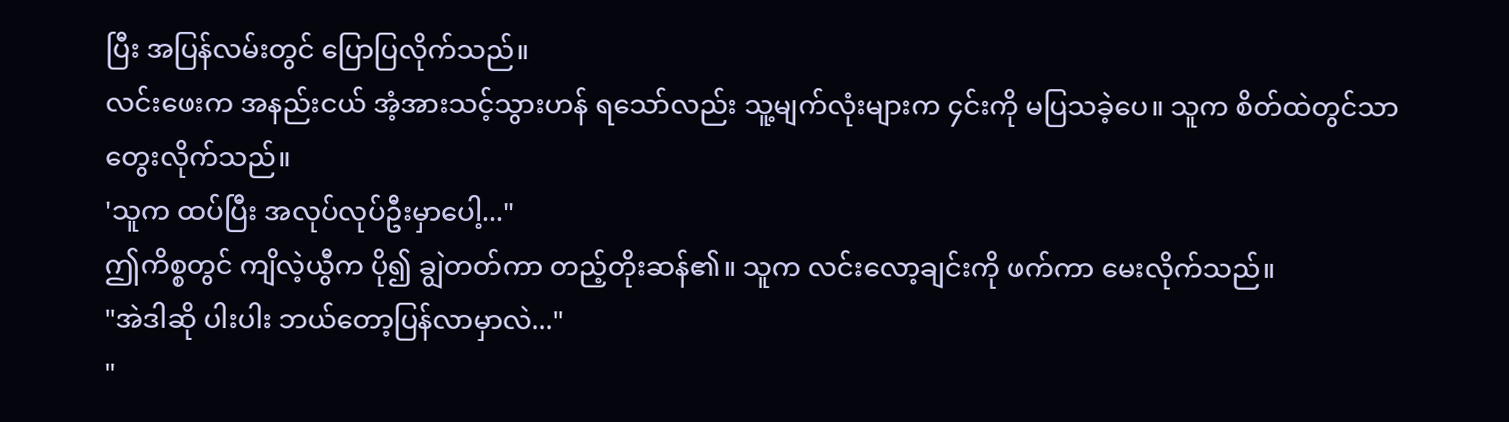ပြီး အပြန်လမ်းတွင် ပြောပြလိုက်သည်။
လင်းဖေးက အနည်းငယ် အံ့အားသင့်သွားဟန် ရသော်လည်း သူ့မျက်လုံးများက ၄င်းကို မပြသခဲ့ပေ။ သူက စိတ်ထဲတွင်သာ တွေးလိုက်သည်။
'သူက ထပ်ပြီး အလုပ်လုပ်ဦးမှာပေါ့..."
ဤကိစ္စတွင် ကျိလဲ့ယွီက ပို၍ ချွဲတတ်ကာ တည့်တိုးဆန်၏။ သူက လင်းလော့ချင်းကို ဖက်ကာ မေးလိုက်သည်။
"အဲဒါဆို ပါးပါး ဘယ်တော့ပြန်လာမှာလဲ..."
"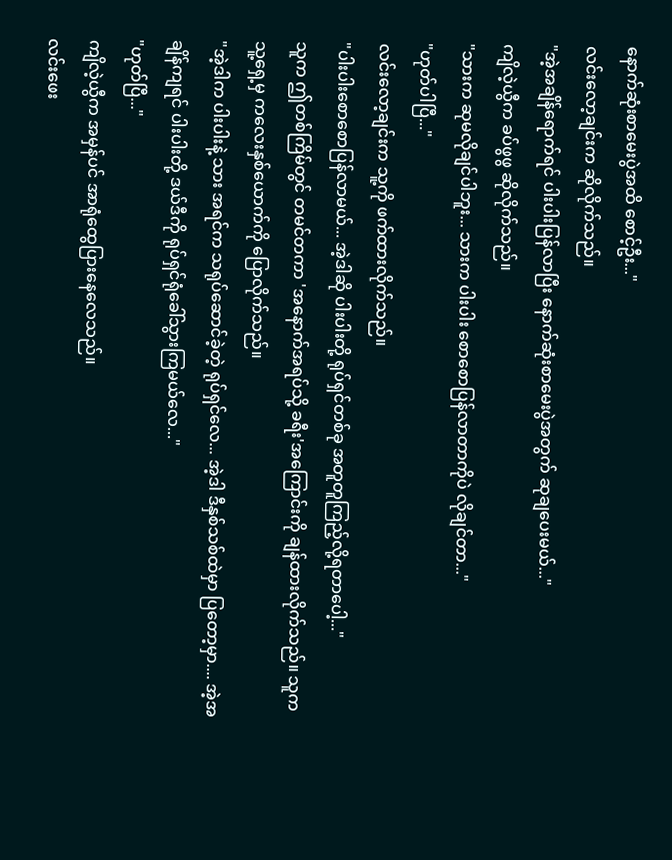နောက်ဆုံးစာမေးပွဲအထိ စောင့်ဦး..."
လင်းလော့ချင်းက ဆိုလိုက်သည်။
"အဲ့အချိန်ရောက်ရင် ပါးပါးပြန်လာပြီး နောက်ဆုံးစာမေးပွဲအတွက် ဆုချပေးမယ်..."
ကျိလဲ့ယွီက ခပ်ဖွဖွ ဆိုလိုက်သည်။
"သားက ဆုမလိုချင်ပါဘူး... သားက ပါးပါး စောစောပြန်လာတာကိုပဲ လိုချင်တာ..."
"ဟုတ်ပါပြီ..."
လင်းလော့ချင်းက သူ့ကို ဖက်ထားလိုက်သည်။
"ပါးပါးစောစောပြန်လာမယ်... အဲ့ဒါဆို ပါးပါးတို့ ရုပ်ရှင်တစ်ခု အတူတူကြည့်လို့ရတာပေါ့..."
သူက ဤတစ်ကြိမ်တွင် တမင်တကာ 'အနောက်အရပ်သို့ ခရီး'အကြောင်းကို ချန်ထားလိုက်သည်။ သူက သူ့ရှေ့မှ ကလေးနှစ်ယောက်ကို ပြောလိုက်သည်။
"အဲ့ဒါက ပါးပါးနဲ့ သား အရင်က သရုပ်ဆောင်ခဲ့တဲ့ ရုပ်ရှင်လေ... အဲ့ဒါ ဒီနှစ်သစ်ထဲမှာ ပြတော့မှာ.... အဲ့အချိန်ကျရင် ပါးပါးတို့ ဒယ်ဒီကို ရုပ်ရှင်ရုံခေါ်သွားကြမယ်လေ..."
"ဟုတ်ပြီ..."
ကျိလဲ့ယွီက အမှန်ပင် အာရုံထွေပြားနေလေသည်။
လင်းဖေး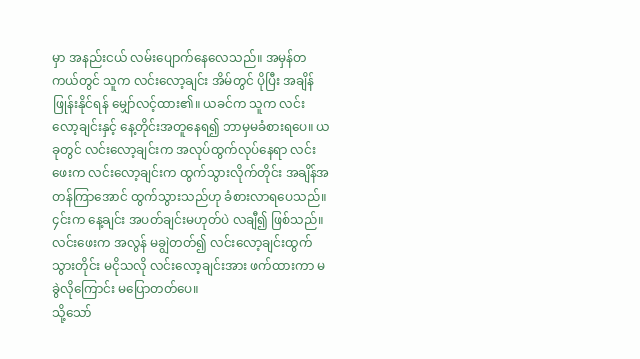မှာ အနည်းငယ် လမ်းပျောက်နေလေသည်။ အမှန်တကယ်တွင် သူက လင်းလော့ချင်း အိမ်တွင် ပိုပြီး အချိန်ဖြုန်းနိုင်ရန် မျှော်လင့်ထား၏။ ယခင်က သူက လင်းလော့ချင်းနှင့် နေ့တိုင်းအတူနေရ၍ ဘာမှမခံစားရပေ။ ယခုတွင် လင်းလော့ချင်းက အလုပ်ထွက်လုပ်နေရာ လင်းဖေးက လင်းလော့ချင်းက ထွက်သွားလိုက်တိုင်း အချိန်အတန်ကြာအောင် ထွက်သွားသည်ဟု ခံစားလာရပေသည်။
၄င်းက နေ့ချင်း အပတ်ချင်းမဟုတ်ပဲ လချီ၍ ဖြစ်သည်။
လင်းဖေးက အလွန် မချွဲတတ်၍ လင်းလော့ချင်းထွက်သွားတိုင်း မငိုသလို လင်းလော့ချင်းအား ဖက်ထားကာ မခွဲလိုကြောင်း မပြောတတ်ပေ။
သို့သော်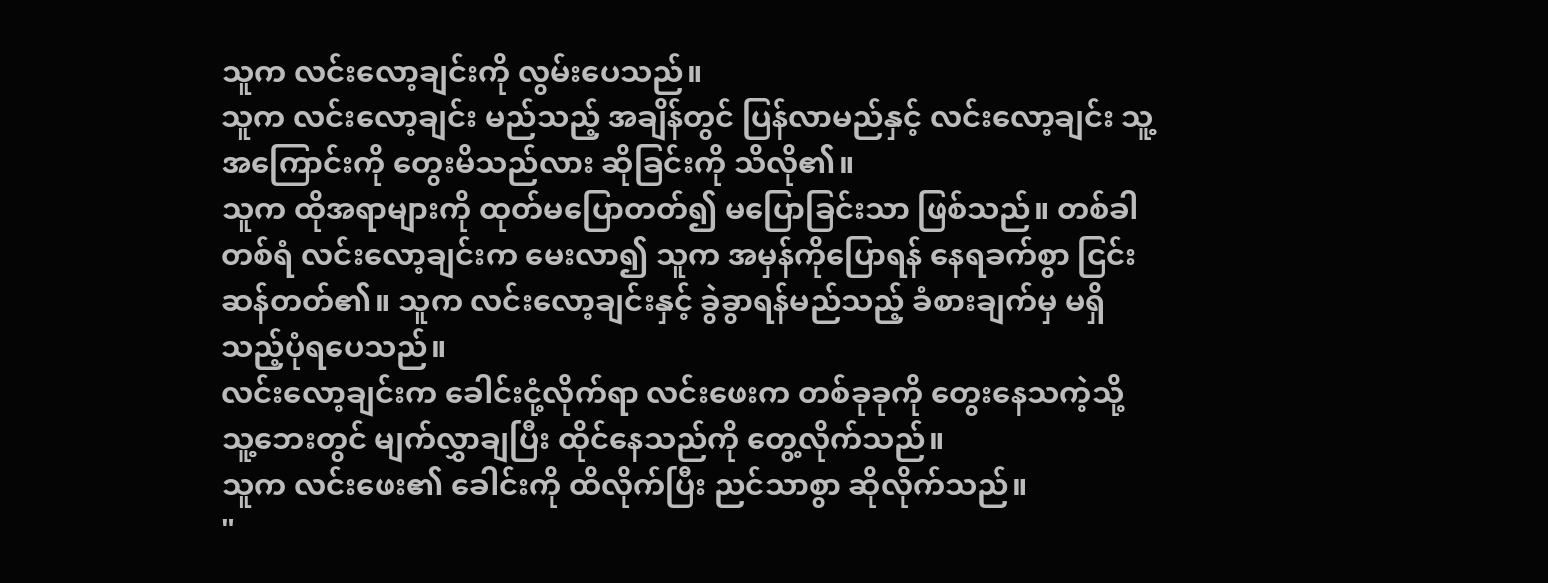သူက လင်းလော့ချင်းကို လွမ်းပေသည်။
သူက လင်းလော့ချင်း မည်သည့် အချိန်တွင် ပြန်လာမည်နှင့် လင်းလော့ချင်း သူ့ အကြောင်းကို တွေးမိသည်လား ဆိုခြင်းကို သိလို၏။
သူက ထိုအရာများကို ထုတ်မပြောတတ်၍ မပြောခြင်းသာ ဖြစ်သည်။ တစ်ခါတစ်ရံ လင်းလော့ချင်းက မေးလာ၍ သူက အမှန်ကိုပြောရန် နေရခက်စွာ ငြင်းဆန်တတ်၏။ သူက လင်းလော့ချင်းနှင့် ခွဲခွာရန်မည်သည့် ခံစားချက်မှ မရှိသည့်ပုံရပေသည်။
လင်းလော့ချင်းက ခေါင်းငုံ့လိုက်ရာ လင်းဖေးက တစ်ခုခုကို တွေးနေသကဲ့သို့ သူ့ဘေးတွင် မျက်လွှာချပြီး ထိုင်နေသည်ကို တွေ့လိုက်သည်။
သူက လင်းဖေး၏ ခေါင်းကို ထိလိုက်ပြီး ညင်သာစွာ ဆိုလိုက်သည်။
"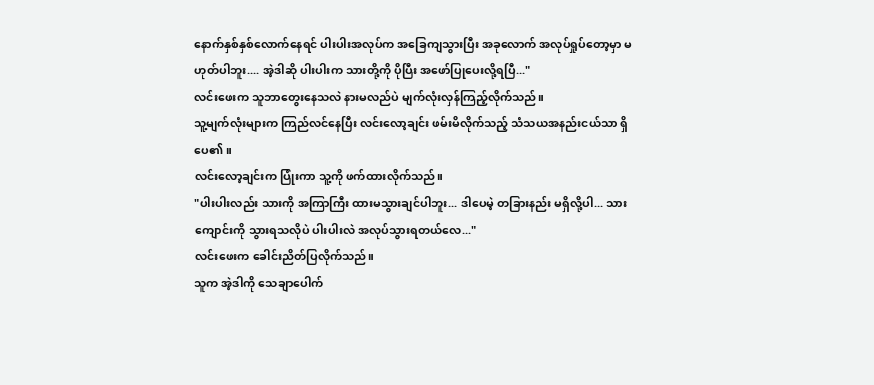နောက်နှစ်နှစ်လောက်နေရင် ပါးပါးအလုပ်က အခြေကျသွားပြီး အခုလောက် အလုပ်ရှုပ်တော့မှာ မဟုတ်ပါဘူး.... အဲ့ဒါဆို ပါးပါးက သားတို့ကို ပိုပြီး အဖော်ပြုပေးလို့ရပြီ..."
လင်းဖေးက သူဘာတွေးနေသလဲ နားမလည်ပဲ မျက်လုံးလှန်ကြည့်လိုက်သည်။
သူ့မျက်လုံးများက ကြည်လင်နေပြီး လင်းလော့ချင်း ဖမ်းမိလိုက်သည့် သံသယအနည်းငယ်သာ ရှိပေ၏။
လင်းလော့ချင်းက ပြုံးကာ သူ့ကို ဖက်ထားလိုက်သည်။
"ပါးပါးလည်း သားကို အကြာကြီး ထားမသွားချင်ပါဘူး... ဒါပေမဲ့ တခြားနည်း မရှိလို့ပါ... သားကျောင်းကို သွားရသလိုပဲ ပါးပါးလဲ အလုပ်သွားရတယ်လေ..."
လင်းဖေးက ခေါင်းညိတ်ပြလိုက်သည်။
သူက အဲ့ဒါကို သေချာပေါက်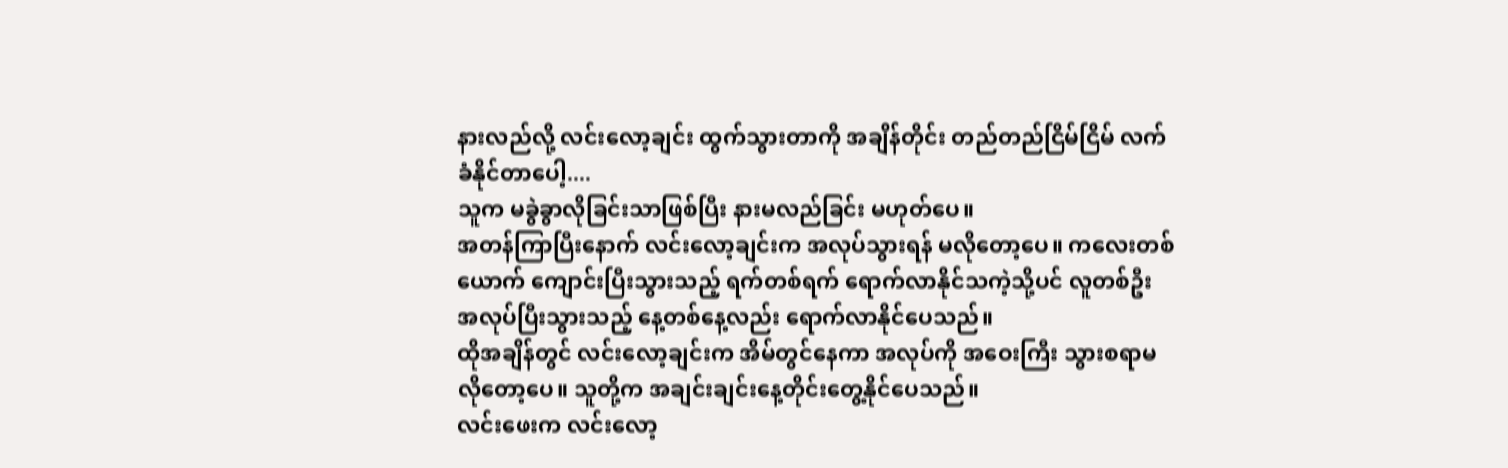နားလည်လို့ လင်းလော့ချင်း ထွက်သွားတာကို အချိန်တိုင်း တည်တည်ငြိမ်ငြိမ် လက်ခံနိုင်တာပေါ့....
သူက မခွဲခွာလိုခြင်းသာဖြစ်ပြီး နားမလည်ခြင်း မဟုတ်ပေ။
အတန်ကြာပြီးနောက် လင်းလော့ချင်းက အလုပ်သွားရန် မလိုတော့ပေ။ ကလေးတစ်ယောက် ကျောင်းပြီးသွားသည့် ရက်တစ်ရက် ရောက်လာနိုင်သကဲ့သို့ပင် လူတစ်ဦး အလုပ်ပြီးသွားသည့် နေ့တစ်နေ့လည်း ရောက်လာနိုင်ပေသည်။
ထိုအချိန်တွင် လင်းလော့ချင်းက အိမ်တွင်နေကာ အလုပ်ကို အဝေးကြီး သွားစရာမလိုတော့ပေ။ သူတို့က အချင်းချင်းနေ့တိုင်းတွေ့နိုင်ပေသည်။
လင်းဖေးက လင်းလော့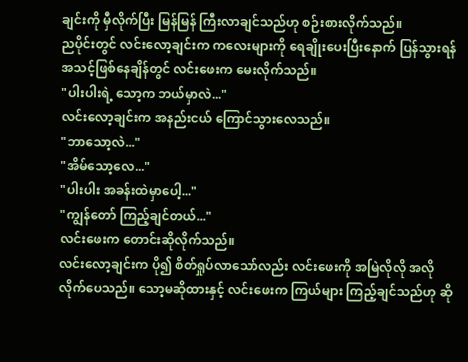ချင်းကို မှီလိုက်ပြီး မြန်မြန် ကြီးလာချင်သည်ဟု စဉ်းစားလိုက်သည်။
ညပိုင်းတွင် လင်းလော့ချင်းက ကလေးများကို ရေချိုးပေးပြီးနောက် ပြန်သွားရန် အသင့်ဖြစ်နေချိန်တွင် လင်းဖေးက မေးလိုက်သည်။
"ပါးပါးရဲ့ သော့က ဘယ်မှာလဲ..."
လင်းလော့ချင်းက အနည်းငယ် ကြောင်သွားလေသည်။
"ဘာသော့လဲ..."
"အိမ်သော့လေ..."
"ပါးပါး အခန်းထဲမှာပေါ့..."
"ကျွန်တော် ကြည့်ချင်တယ်..."
လင်းဖေးက တောင်းဆိုလိုက်သည်။
လင်းလော့ချင်းက ပို၍ စိတ်ရှုပ်လာသော်လည်း လင်းဖေးကို အမြဲလိုလို အလိုလိုက်ပေသည်။ သော့မဆိုထားနှင့် လင်းဖေးက ကြယ်များ ကြည့်ချင်သည်ဟု ဆို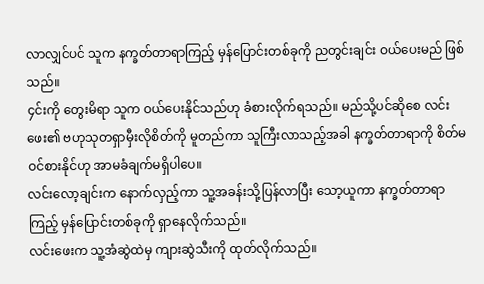လာလျှင်ပင် သူက နက္ခတ်တာရာကြည့် မှန်ပြောင်းတစ်ခုကို ညတွင်းချင်း ဝယ်ပေးမည် ဖြစ်သည်။
၄င်းကို တွေးမိရာ သူက ဝယ်ပေးနိုင်သည်ဟု ခံစားလိုက်ရသည်။ မည်သို့ပင်ဆိုစေ လင်းဖေး၏ ဗဟုသုတရှာမှီးလိုစိတ်ကို မူတည်ကာ သူကြီးလာသည့်အခါ နက္ခတ်တာရာကို စိတ်မဝင်စားနိုင်ဟု အာမခံချက်မရှိပါပေ။
လင်းလော့ချင်းက နောက်လှည့်ကာ သူ့အခန်းသို့ပြန်လာပြီး သော့ယူကာ နက္ခတ်တာရာကြည့် မှန်ပြောင်းတစ်ခုကို ရှာနေလိုက်သည်။
လင်းဖေးက သူ့အံဆွဲထဲမှ ကျားဆွဲသီးကို ထုတ်လိုက်သည်။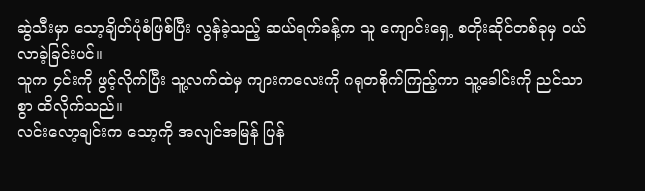ဆွဲသီးမှာ သော့ချိတ်ပုံစံဖြစ်ပြီး လွန်ခဲ့သည့် ဆယ်ရက်ခန့်က သူ ကျောင်းရှေ့ စတိုးဆိုင်တစ်ခုမှ ဝယ်လာခဲ့ခြင်းပင်။
သူက ၄င်းကို ဖွင့်လိုက်ပြီး သူ့လက်ထဲမှ ကျားကလေးကို ဂရုတစိုက်ကြည့်ကာ သူ့ခေါင်းကို ညင်သာစွာ ထိလိုက်သည်။
လင်းလော့ချင်းက သော့ကို အလျင်အမြန် ပြန်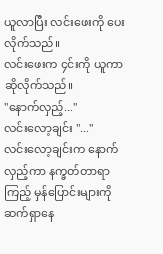ယူလာပြီး လင်းဖေးကို ပေးလိုက်သည်။
လင်းဖေးက ၄င်းကို ယူကာဆိုလိုက်သည်။
"နောက်လှည့်..."
လင်းလော့ချင်း "..."
လင်းလော့ချင်းက နောက်လှည့်ကာ နက္ခတ်တာရာကြည့် မှန်ပြောင်းများကို ဆက်ရှာနေ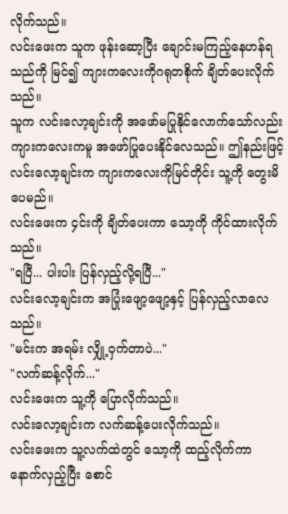လိုက်သည်။
လင်းဖေးက သူက ဖုန်းဆော့ပြီး ချောင်းမကြည့်နေဟန်ရသည်ကို မြင်၍ ကျားကလေးကိုဂရုတစိုက် ချိတ်ပေးလိုက်သည်။
သူက လင်းလော့ချင်းကို အဖော်မပြုနိုင်လောက်သော်လည်း ကျားကလေးကမူ အဖော်ပြုပေးနိုင်လေသည်။ ဤနည်းဖြင့် လင်းလော့ချင်းက ကျားကလေးကိုမြင်တိုင်း သူ့ကို တွေးမိပေမည်။
လင်းဖေးက ၄င်းကို ချိတ်ပေးကာ သော့ကို ကိုင်ထားလိုက်သည်။
"ရပြီ... ပါးပါး ပြန်လှည့်လို့ရပြီ..."
လင်းလော့ချင်းက အပြုံးဖျော့ဖျော့နှင့် ပြန်လှည့်လာလေသည်။
"မင်းက အရမ်း လျှို့ဝှက်တာပဲ..."
"လက်ဆန့်လိုက်..."
လင်းဖေးက သူ့ကို ပြောလိုက်သည်။
လင်းလော့ချင်းက လက်ဆန့်ပေးလိုက်သည်။
လင်းဖေးက သူ့လက်ထဲတွင် သော့ကို ထည့်လိုက်ကာ နောက်လှည့်ပြီး စောင်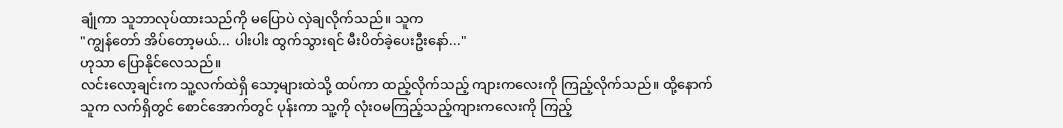ချုံကာ သူဘာလုပ်ထားသည်ကို မပြောပဲ လှဲချလိုက်သည်။ သူက
"ကျွန်တော် အိပ်တော့မယ်... ပါးပါး ထွက်သွားရင် မီးပိတ်ခဲ့ပေးဦးနော်..."
ဟုသာ ပြောနိုင်လေသည်။
လင်းလော့ချင်းက သူ့လက်ထဲရှိ သော့များထဲသို့ ထပ်ကာ ထည့်လိုက်သည့် ကျားကလေးကို ကြည့်လိုက်သည်။ ထို့နောက် သူက လက်ရှိတွင် စောင်အောက်တွင် ပုန်းကာ သူ့ကို လုံးဝမကြည့်သည့်ကျားကလေးကို ကြည့်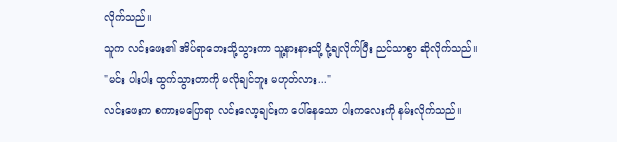လိုက်သည်။
သူက လင်းဖေး၏ အိပ်ရာဘေးသို့သွားကာ သူ့နားနားသို့ ငုံ့ချလိုက်ပြီး ညင်သာစွာ ဆိုလိုက်သည်။
"မင်း ပါးပါး ထွက်သွားတာကို မလိုချင်ဘူး မဟုတ်လား..."
လင်းဖေးက စကားမပြောရာ လင်းလော့ချင်းက ပေါ်နေသော ပါးကလေးကို နမ်းလိုက်သည်။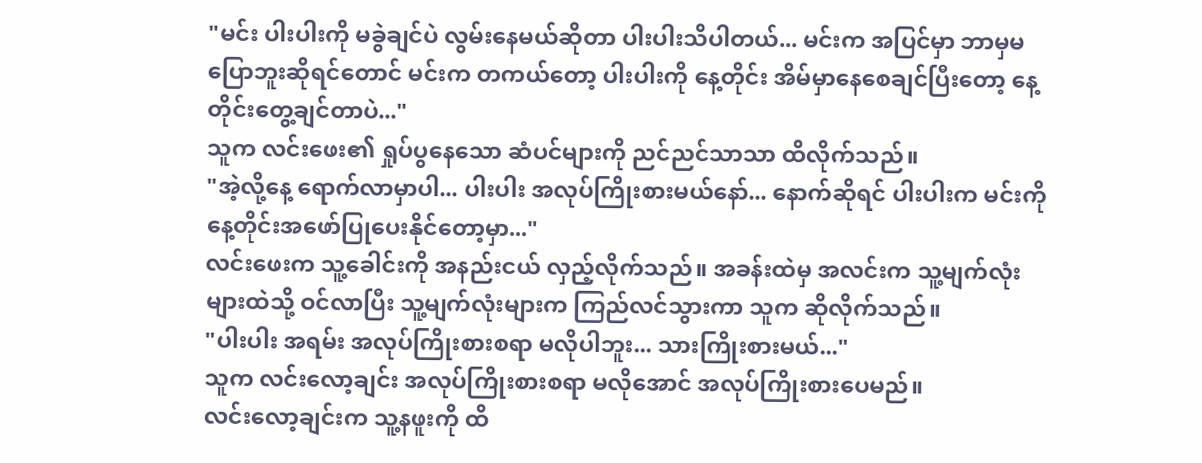"မင်း ပါးပါးကို မခွဲချင်ပဲ လွမ်းနေမယ်ဆိုတာ ပါးပါးသိပါတယ်... မင်းက အပြင်မှာ ဘာမှမပြောဘူးဆိုရင်တောင် မင်းက တကယ်တော့ ပါးပါးကို နေ့တိုင်း အိမ်မှာနေစေချင်ပြီးတော့ နေ့တိုင်းတွေ့ချင်တာပဲ..."
သူက လင်းဖေး၏ ရှုပ်ပွနေသော ဆံပင်များကို ညင်ညင်သာသာ ထိလိုက်သည်။
"အဲ့လို့နေ့ ရောက်လာမှာပါ... ပါးပါး အလုပ်ကြိုးစားမယ်နော်... နောက်ဆိုရင် ပါးပါးက မင်းကို နေ့တိုင်းအဖော်ပြုပေးနိုင်တော့မှာ..."
လင်းဖေးက သူ့ခေါင်းကို အနည်းငယ် လှည့်လိုက်သည်။ အခန်းထဲမှ အလင်းက သူ့မျက်လုံးများထဲသို့ ဝင်လာပြီး သူ့မျက်လုံးများက ကြည်လင်သွားကာ သူက ဆိုလိုက်သည်။
"ပါးပါး အရမ်း အလုပ်ကြိုးစားစရာ မလိုပါဘူး... သားကြိုးစားမယ်..."
သူက လင်းလော့ချင်း အလုပ်ကြိုးစားစရာ မလိုအောင် အလုပ်ကြိုးစားပေမည်။
လင်းလော့ချင်းက သူ့နဖူးကို ထိ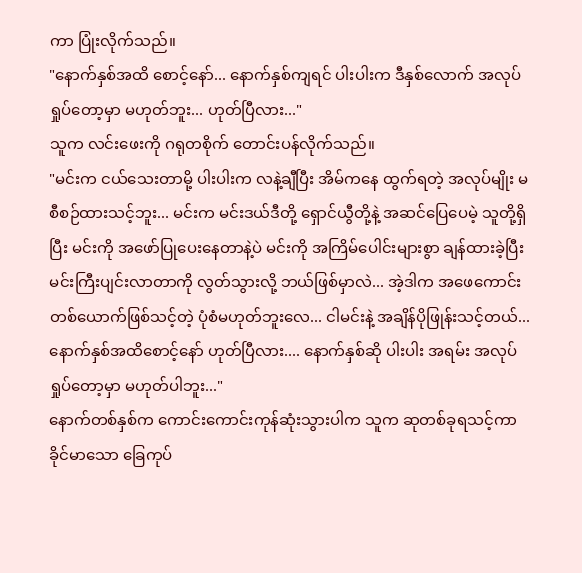ကာ ပြုံးလိုက်သည်။
"နောက်နှစ်အထိ စောင့်နော်... နောက်နှစ်ကျရင် ပါးပါးက ဒီနှစ်လောက် အလုပ်ရှုပ်တော့မှာ မဟုတ်ဘူး... ဟုတ်ပြီလား..."
သူက လင်းဖေးကို ဂရုတစိုက် တောင်းပန်လိုက်သည်။
"မင်းက ငယ်သေးတာမို့ ပါးပါးက လနဲ့ချီပြီး အိမ်ကနေ ထွက်ရတဲ့ အလုပ်မျိုး မစီစဉ်ထားသင့်ဘူး... မင်းက မင်းဒယ်ဒီတို့ ရှောင်ယွီတို့နဲ့ အဆင်ပြေပေမဲ့ သူတို့ရှိပြီး မင်းကို အဖော်ပြုပေးနေတာနဲ့ပဲ မင်းကို အကြိမ်ပေါင်းများစွာ ချန်ထားခဲ့ပြီး မင်းကြီးပျင်းလာတာကို လွတ်သွားလို့ ဘယ်ဖြစ်မှာလဲ... အဲ့ဒါက အဖေကောင်းတစ်ယောက်ဖြစ်သင့်တဲ့ ပုံစံမဟုတ်ဘူးလေ... ငါမင်းနဲ့ အချိန်ပိုဖြုန်းသင့်တယ်... နောက်နှစ်အထိစောင့်နော် ဟုတ်ပြီလား.... နောက်နှစ်ဆို ပါးပါး အရမ်း အလုပ်ရှုပ်တော့မှာ မဟုတ်ပါဘူး..."
နောက်တစ်နှစ်က ကောင်းကောင်းကုန်ဆုံးသွားပါက သူက ဆုတစ်ခုရသင့်ကာ ခိုင်မာသော ခြေကုပ်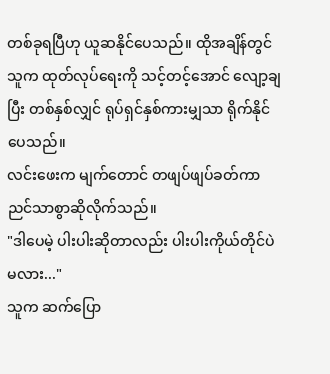တစ်ခုရပြီဟု ယူဆနိုင်ပေသည်။ ထိုအချိန်တွင် သူက ထုတ်လုပ်ရေးကို သင့်တင့်အောင် လျော့ချပြီး တစ်နှစ်လျှင် ရုပ်ရှင်နှစ်ကားမျှသာ ရိုက်နိုင်ပေသည်။
လင်းဖေးက မျက်တောင် တဖျပ်ဖျပ်ခတ်ကာ ညင်သာစွာဆိုလိုက်သည်။
"ဒါပေမဲ့ ပါးပါးဆိုတာလည်း ပါးပါးကိုယ်တိုင်ပဲမလား..."
သူက ဆက်ပြော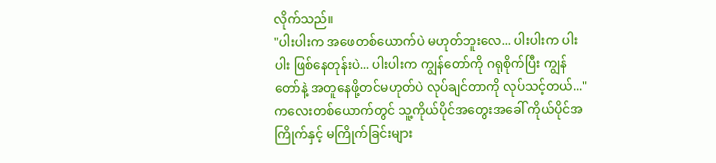လိုက်သည်။
"ပါးပါးက အဖေတစ်ယောက်ပဲ မဟုတ်ဘူးလေ... ပါးပါးက ပါးပါး ဖြစ်နေတုန်းပဲ... ပါးပါးက ကျွန်တော်ကို ဂရုစိုက်ပြီး ကျွန်တော်နဲ့ အတူနေဖို့တင်မဟုတ်ပဲ လုပ်ချင်တာကို လုပ်သင့်တယ်..."
ကလေးတစ်ယောက်တွင် သူ့ကိုယ်ပိုင်အတွေးအခေါ် ကိုယ်ပိုင်အကြိုက်နှင့် မကြိုက်ခြင်းများ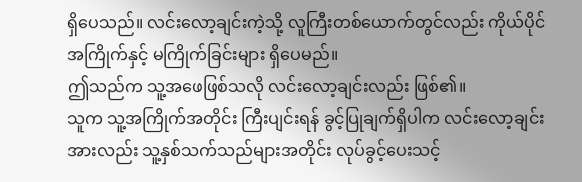ရှိပေသည်။ လင်းလော့ချင်းကဲ့သို့ လူကြီးတစ်ယောက်တွင်လည်း ကိုယ်ပိုင် အကြိုက်နှင့် မကြိုက်ခြင်းများ ရှိပေမည်။
ဤသည်က သူ့အဖေဖြစ်သလို လင်းလော့ချင်းလည်း ဖြစ်၏။
သူက သူ့အကြိုက်အတိုင်း ကြီးပျင်းရန် ခွင့်ပြုချက်ရှိပါက လင်းလော့ချင်းအားလည်း သူ့နှစ်သက်သည်များအတိုင်း လုပ်ခွင့်ပေးသင့်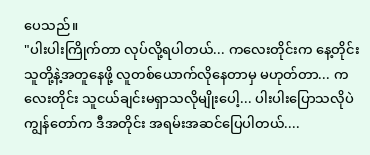ပေသည်။
"ပါးပါးကြိုက်တာ လုပ်လို့ရပါတယ်... ကလေးတိုင်းက နေ့တိုင်း သူတို့နဲ့အတူနေဖို့ လူတစ်ယောက်လိုနေတာမှ မဟုတ်တာ... ကလေးတိုင်း သူငယ်ချင်းမရှာသလိုမျိုးပေါ့... ပါးပါးပြောသလိုပဲ ကျွန်တော်က ဒီအတိုင်း အရမ်းအဆင်ပြေပါတယ်....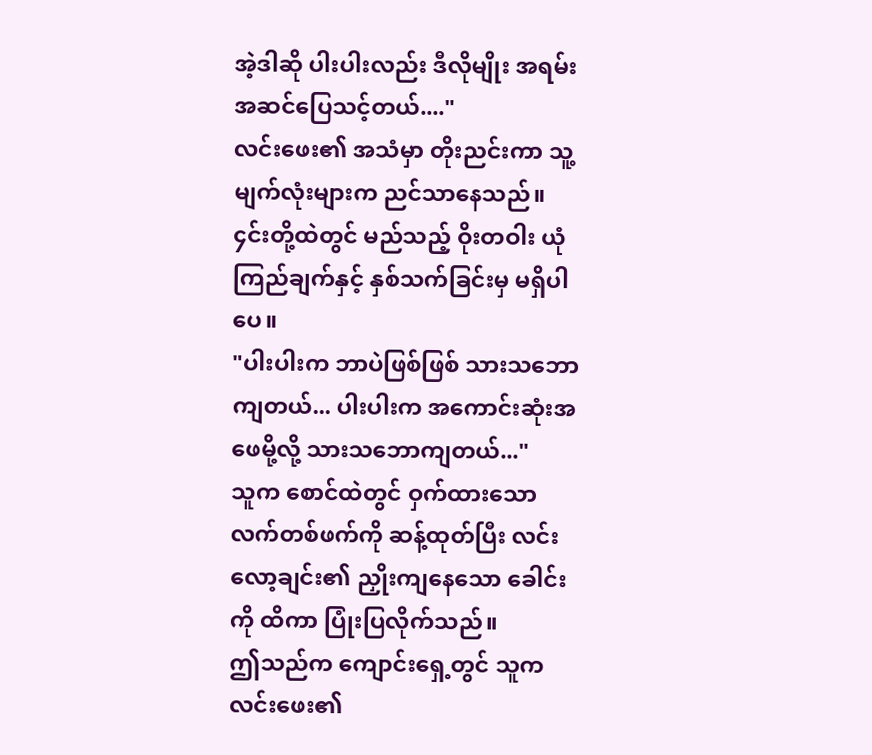အဲ့ဒါဆို ပါးပါးလည်း ဒီလိုမျိုး အရမ်းအဆင်ပြေသင့်တယ်...."
လင်းဖေး၏ အသံမှာ တိုးညင်းကာ သူ့မျက်လုံးများက ညင်သာနေသည်။ ၄င်းတို့ထဲတွင် မည်သည့် ဝိုးတဝါး ယုံကြည်ချက်နှင့် နှစ်သက်ခြင်းမှ မရှိပါပေ။
"ပါးပါးက ဘာပဲဖြစ်ဖြစ် သားသဘောကျတယ်... ပါးပါးက အကောင်းဆုံးအဖေမို့လို့ သားသဘောကျတယ်..."
သူက စောင်ထဲတွင် ဝှက်ထားသော လက်တစ်ဖက်ကို ဆန့်ထုတ်ပြီး လင်းလော့ချင်း၏ ညှိုးကျနေသော ခေါင်းကို ထိကာ ပြုံးပြလိုက်သည်။
ဤသည်က ကျောင်းရှေ့တွင် သူက လင်းဖေး၏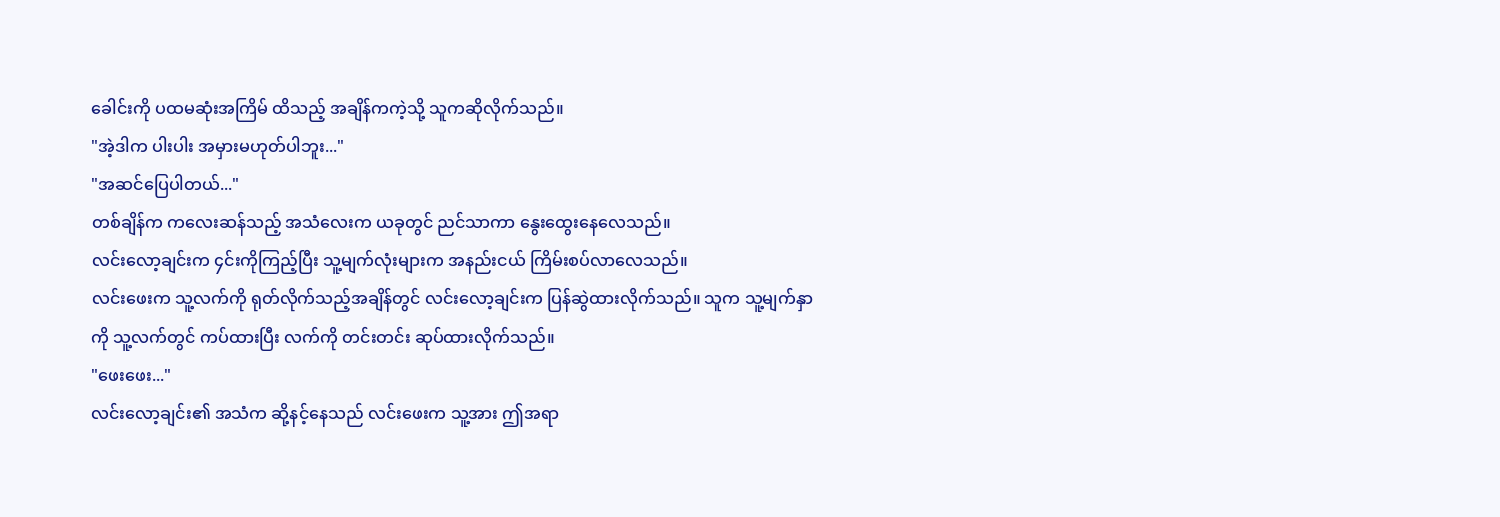ခေါင်းကို ပထမဆုံးအကြိမ် ထိသည့် အချိန်ကကဲ့သို့ သူကဆိုလိုက်သည်။
"အဲ့ဒါက ပါးပါး အမှားမဟုတ်ပါဘူး..."
"အဆင်ပြေပါတယ်..."
တစ်ချိန်က ကလေးဆန်သည့် အသံလေးက ယခုတွင် ညင်သာကာ နွေးထွေးနေလေသည်။
လင်းလော့ချင်းက ၄င်းကိုကြည့်ပြီး သူ့မျက်လုံးများက အနည်းငယ် ကြိမ်းစပ်လာလေသည်။
လင်းဖေးက သူ့လက်ကို ရုတ်လိုက်သည့်အချိန်တွင် လင်းလော့ချင်းက ပြန်ဆွဲထားလိုက်သည်။ သူက သူ့မျက်နှာကို သူ့လက်တွင် ကပ်ထားပြီး လက်ကို တင်းတင်း ဆုပ်ထားလိုက်သည်။
"ဖေးဖေး..."
လင်းလော့ချင်း၏ အသံက ဆို့နင့်နေသည် လင်းဖေးက သူ့အား ဤအရာ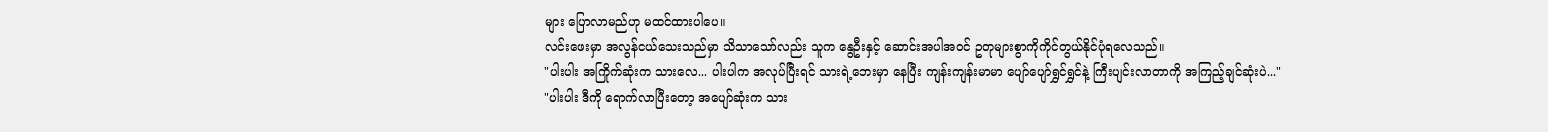များ ပြောလာမည်ဟု မထင်ထားပါပေ။
လင်းဖေးမှာ အလွန်ငယ်သေးသည်မှာ သိသာသော်လည်း သူက နွေဦးနှင့် ဆောင်းအပါအဝင် ဥတုများစွာကိုကိုင်တွယ်နိုင်ပုံရလေသည်။
"ပါးပါး အကြိုက်ဆုံးက သားလေ... ပါးပါက အလုပ်ပြီးရင် သားရဲ့ဘေးမှာ နေပြီး ကျန်းကျန်းမာမာ ပျော်ပျော်ရွှင်ရွှင်နဲ့ ကြီးပျင်းလာတာကို အကြည့်ချင်ဆုံးပဲ..."
"ပါးပါး ဒီကို ရောက်လာပြီးတော့ အပျော်ဆုံးက သား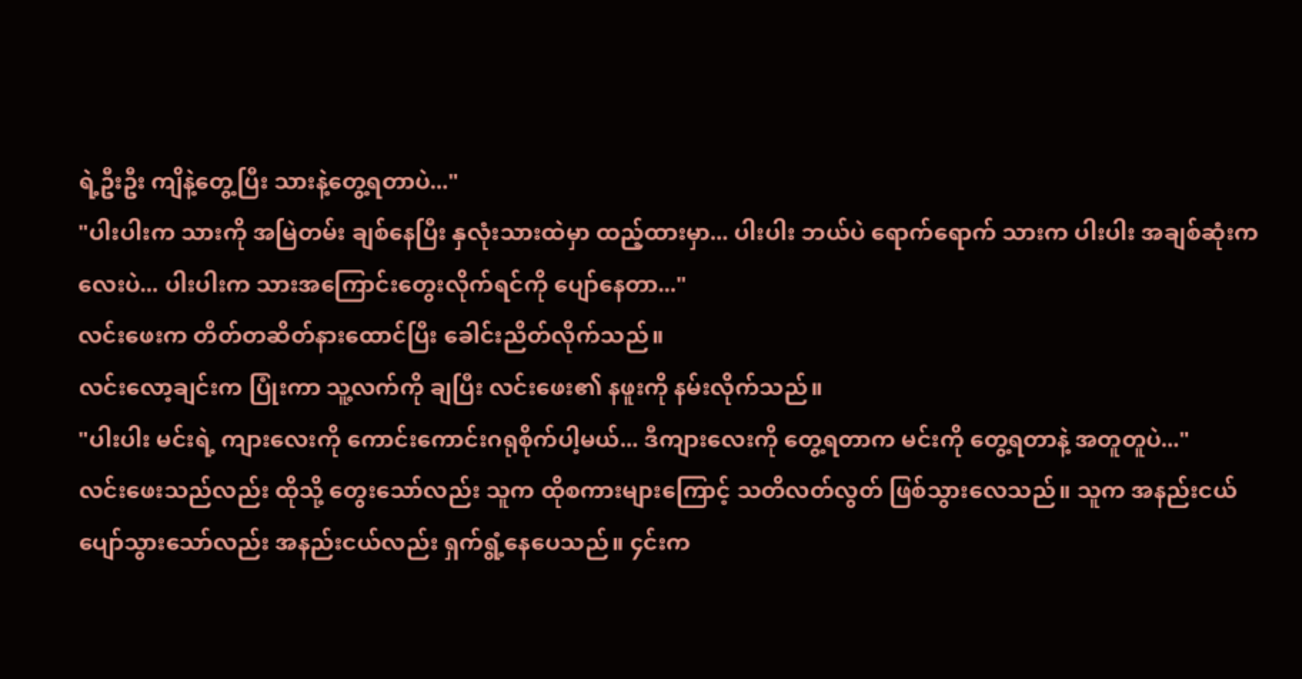ရဲ့ဦးဦး ကျိနဲ့တွေ့ပြီး သားနဲ့တွေ့ရတာပဲ..."
"ပါးပါးက သားကို အမြဲတမ်း ချစ်နေပြီး နှလုံးသားထဲမှာ ထည့်ထားမှာ... ပါးပါး ဘယ်ပဲ ရောက်ရောက် သားက ပါးပါး အချစ်ဆုံးကလေးပဲ... ပါးပါးက သားအကြောင်းတွေးလိုက်ရင်ကို ပျော်နေတာ..."
လင်းဖေးက တိတ်တဆိတ်နားထောင်ပြီး ခေါင်းညိတ်လိုက်သည်။
လင်းလော့ချင်းက ပြုံးကာ သူ့လက်ကို ချပြီး လင်းဖေး၏ နဖူးကို နမ်းလိုက်သည်။
"ပါးပါး မင်းရဲ့ ကျားလေးကို ကောင်းကောင်းဂရုစိုက်ပါ့မယ်... ဒီကျားလေးကို တွေ့ရတာက မင်းကို တွေ့ရတာနဲ့ အတူတူပဲ..."
လင်းဖေးသည်လည်း ထိုသို့ တွေးသော်လည်း သူက ထိုစကားများကြောင့် သတိလတ်လွတ် ဖြစ်သွားလေသည်။ သူက အနည်းငယ်ပျော်သွားသော်လည်း အနည်းငယ်လည်း ရှက်ရွံ့နေပေသည်။ ၄င်းက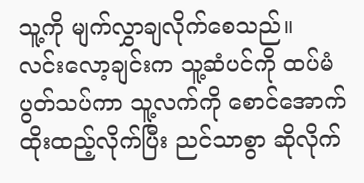သူ့ကို မျက်လွှာချလိုက်စေသည်။
လင်းလော့ချင်းက သူ့ဆံပင်ကို ထပ်မံ ပွတ်သပ်ကာ သူ့လက်ကို စောင်အောက်ထိုးထည့်လိုက်ပြီး ညင်သာစွာ ဆိုလိုက်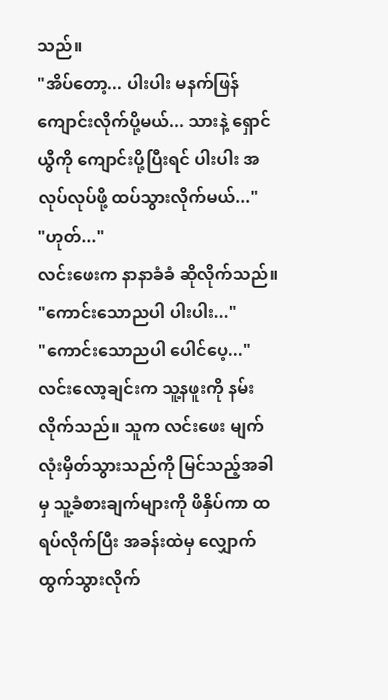သည်။
"အိပ်တော့... ပါးပါး မနက်ဖြန် ကျောင်းလိုက်ပို့မယ်... သားနဲ့ ရှောင်ယွီကို ကျောင်းပို့ပြီးရင် ပါးပါး အလုပ်လုပ်ဖို့ ထပ်သွားလိုက်မယ်..."
"ဟုတ်..."
လင်းဖေးက နာနာခံခံ ဆိုလိုက်သည်။
"ကောင်းသောညပါ ပါးပါး..."
"ကောင်းသောညပါ ပေါင်ပေ့..."
လင်းလော့ချင်းက သူ့နဖူးကို နမ်းလိုက်သည်။ သူက လင်းဖေး မျက်လုံးမှိတ်သွားသည်ကို မြင်သည့်အခါမှ သူ့ခံစားချက်များကို ဖိနှိပ်ကာ ထရပ်လိုက်ပြီး အခန်းထဲမှ လျှောက်ထွက်သွားလိုက်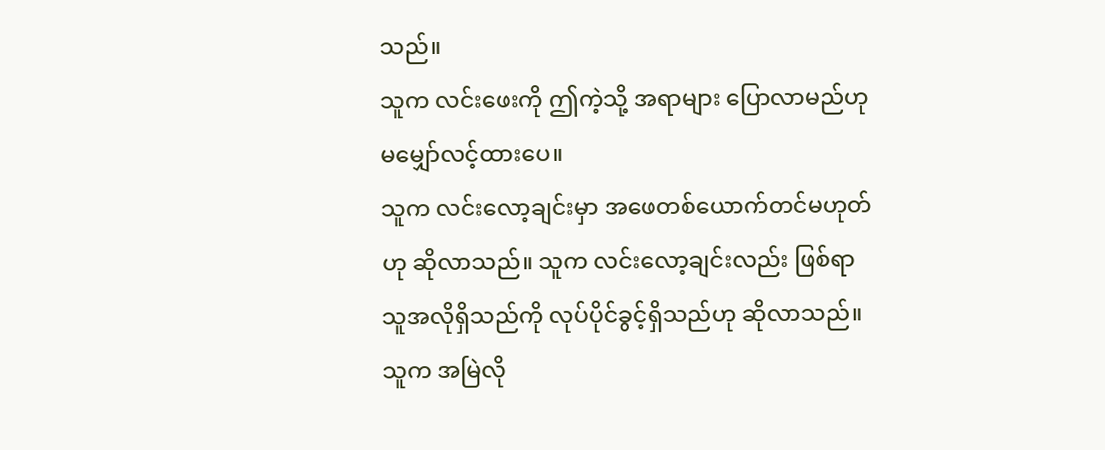သည်။
သူက လင်းဖေးကို ဤကဲ့သို့ အရာများ ပြောလာမည်ဟု မမျှော်လင့်ထားပေ။
သူက လင်းလော့ချင်းမှာ အဖေတစ်ယောက်တင်မဟုတ်ဟု ဆိုလာသည်။ သူက လင်းလော့ချင်းလည်း ဖြစ်ရာ သူအလိုရှိသည်ကို လုပ်ပိုင်ခွင့်ရှိသည်ဟု ဆိုလာသည်။
သူက အမြဲလို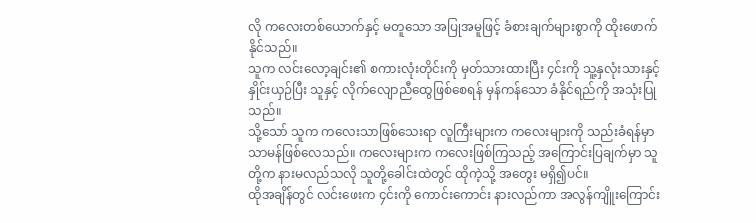လို ကလေးတစ်ယောက်နှင့် မတူသော အပြုအမူဖြင့် ခံစားချက်များစွာကို ထိုးဖောက်နိုင်သည်။
သူက လင်းလော့ချင်း၏ စကားလုံးတိုင်းကို မှတ်သားထားပြီး ၄င်းကို သူ့နှလုံးသားနှင့် နှိုင်းယှဉ်ပြီး သူနှင့် လိုက်လျောညီထွေဖြစ်စေရန် မှန်ကန်သော ခံနိုင်ရည်ကို အသုံးပြုသည်။
သို့သော် သူက ကလေးသာဖြစ်သေးရာ လူကြီးများက ကလေးများကို သည်းခံရန်မှာ သာမန်ဖြစ်လေသည်။ ကလေးများက ကလေးဖြစ်ကြသည့် အကြောင်းပြချက်မှာ သူတို့က နားမလည်သလို သူတို့ခေါင်းထဲတွင် ထိုကဲ့သို့ အတွေး မရှိ၍ပင်။
ထိုအချိန်တွင် လင်းဖေးက ၄င်းကို ကောင်းကောင်း နားလည်ကာ အလွန်ကျိူးကြောင်း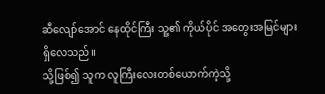ဆီလျော်အောင် နေထိုင်ကြီး သူ့၏ ကိုယ်ပိုင် အတွေးအမြင်များ ရှိလေသည်။
သို့ဖြစ်၍ သူက လူကြီးလေးတစ်ယောက်ကဲ့သို့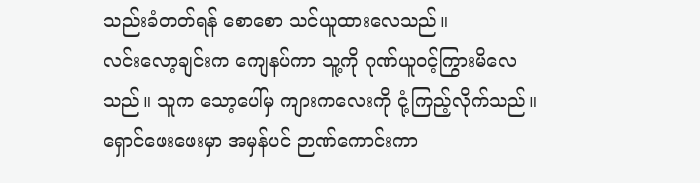သည်းခံတတ်ရန် စောစော သင်ယူထားလေသည်။
လင်းလော့ချင်းက ကျေနပ်ကာ သူ့ကို ဂုဏ်ယူဝင့်ကြွားမိလေသည်။ သူက သော့ပေါ်မှ ကျားကလေးကို ငုံ့ကြည့်လိုက်သည်။ ရှောင်ဖေးဖေးမှာ အမှန်ပင် ဉာဏ်ကောင်းကာ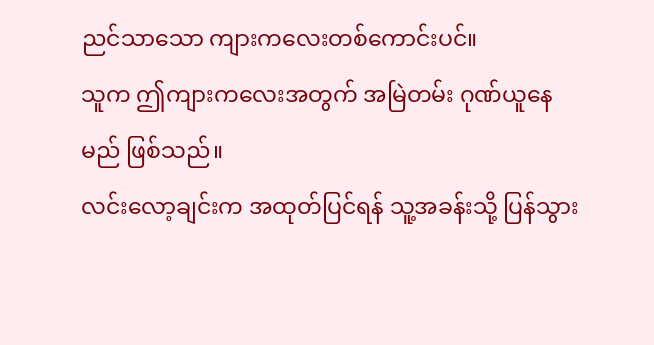ညင်သာသော ကျားကလေးတစ်ကောင်းပင်။
သူက ဤကျားကလေးအတွက် အမြဲတမ်း ဂုဏ်ယူနေမည် ဖြစ်သည်။
လင်းလော့ချင်းက အထုတ်ပြင်ရန် သူ့အခန်းသို့ ပြန်သွား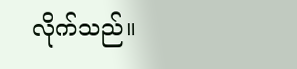လိုက်သည်။